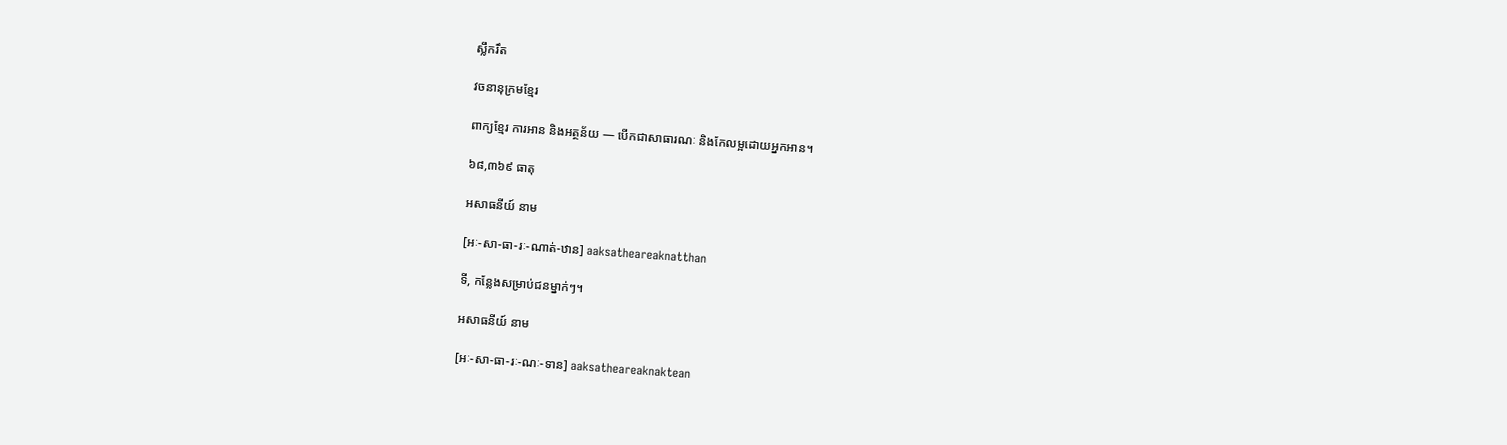ស្លឹករឹត

វចនានុក្រមខ្មែរ

ពាក្យខ្មែរ ការអាន និងអត្ថន័យ — បើកជាសាធារណៈ និងកែលម្អដោយអ្នកអាន។

៦៨,៣៦៩ ធាតុ

អសាធនីយ៍ នាម

[អៈ-សា-ធា-រៈ-ណាត់-ឋាន] aaksatheareaknatthan

ទី, កន្លែងសម្រាប់ជនម្នាក់ៗ។

អសាធនីយ៍ នាម

[អៈ-សា-ធា-រៈ-ណៈ-ទាន] aaksatheareaknaktean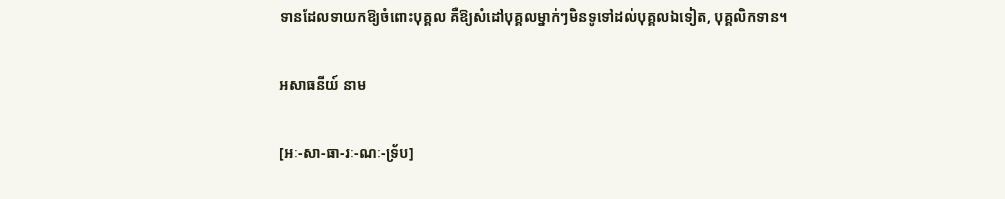ទានដែលទាយកឱ្យចំពោះបុគ្គល គឺឱ្យសំដៅបុគ្គលម្នាក់ៗមិនទូទៅដល់បុគ្គលឯទៀត, បុគ្គលិកទាន។

អសាធនីយ៍ នាម

[អៈ-សា-ធា-រៈ-ណៈ-ទ្រ័ប]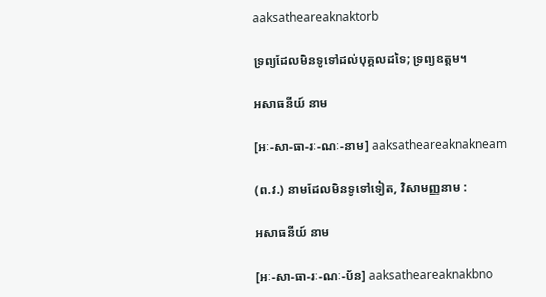aaksatheareaknaktorb

ទ្រព្យដែលមិនទូទៅដល់បុគ្គលដទៃ; ទ្រព្យឧត្តម។

អសាធនីយ៍ នាម

[អៈ-សា-ធា-រៈ-ណៈ-នាម] aaksatheareaknakneam

(ព.វ.) នាមដែលមិនទូទៅទៀត, វិសាមញ្ញនាម :

អសាធនីយ៍ នាម

[អៈ-សា-ធា-រៈ-ណៈ-ប័ន] aaksatheareaknakbno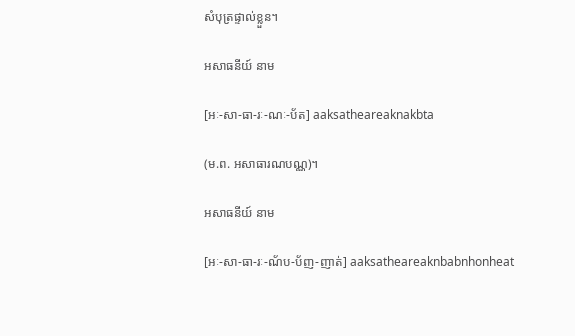សំបុត្រផ្ទាល់ខ្លួន។

អសាធនីយ៍ នាម

[អៈ-សា-ធា-រៈ-ណៈ-ប័ត] aaksatheareaknakbta

(ម.ព. អសាធារណបណ្ណ)។

អសាធនីយ៍ នាម

[អៈ-សា-ធា-រៈ-ណ័ប-ប័ញ-ញាត់] aaksatheareaknbabnhonheat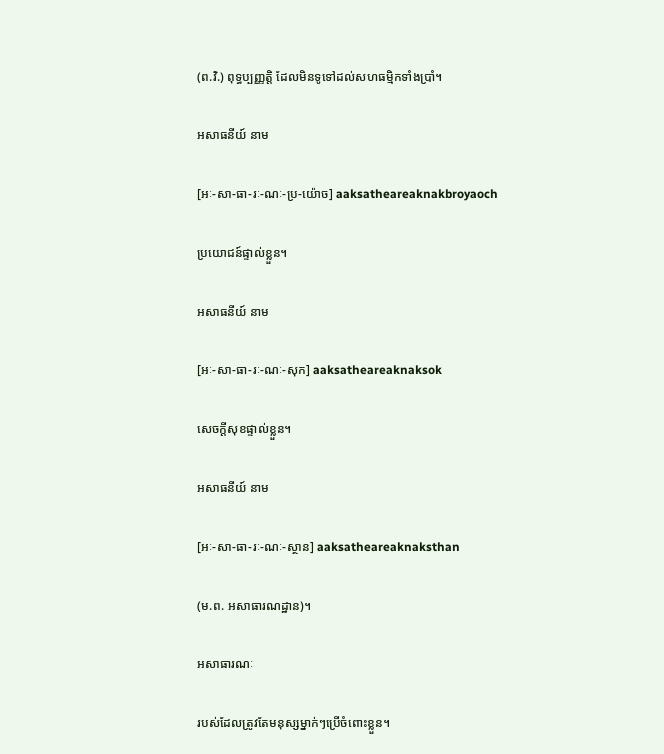(ព.វិ.) ពុទ្ធប្បញ្ញត្តិ ដែលមិនទូទៅដល់សហធម្មិកទាំងប្រាំ។

អសាធនីយ៍ នាម

[អៈ-សា-ធា-រៈ-ណៈ-ប្រ-យ៉ោច] aaksatheareaknakbroyaoch

ប្រយោជន៍ផ្ទាល់ខ្លួន។

អសាធនីយ៍ នាម

[អៈ-សា-ធា-រៈ-ណៈ-សុក] aaksatheareaknaksok

សេចក្ដីសុខផ្ទាល់ខ្លួន។

អសាធនីយ៍ នាម

[អៈ-សា-ធា-រៈ-ណៈ-ស្ថាន] aaksatheareaknaksthan

(ម.ព. អសាធារណដ្ឋាន)។

អសាធារណៈ

របស់ដែលត្រូវតែមនុស្សម្នាក់ៗប្រើចំពោះខ្លួន។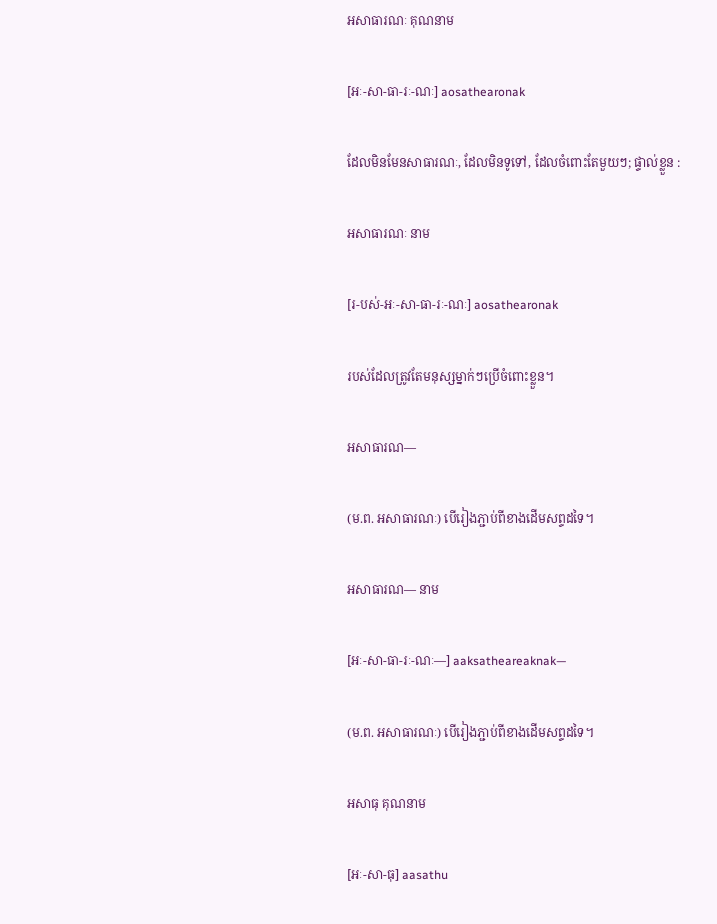អសាធារណៈ គុណនាម

[អៈ-សា-ធា-រៈ-ណៈ] aosathearonak

ដែលមិនមែនសាធារណៈ, ដែលមិនទូទៅ, ដែលចំពោះតែមួយៗ; ផ្ទាល់ខ្លួន :

អសាធារណៈ នាម

[រ-បស់-អៈ-សា-ធា-រៈ-ណៈ] aosathearonak

របស់ដែលត្រូវតែមនុស្សម្នាក់ៗប្រើចំពោះខ្លួន។

អសាធារណ—

(ម.ព. អសាធារណៈ) បើរៀងភ្ជាប់ពីខាងដើមសព្ទដទៃ។

អសាធារណ— នាម

[អៈ-សា-ធា-រៈ-ណៈ—] aaksatheareaknak—

(ម.ព. អសាធារណៈ) បើរៀងភ្ជាប់ពីខាងដើមសព្ទដទៃ។

អសាធុ គុណនាម

[អៈ-សា-ធុ] aasathu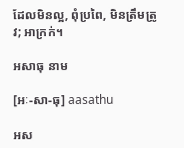ដែលមិនល្អ, ពុំប្រពៃ, មិនត្រឹមត្រូវ; អាក្រក់។

អសាធុ នាម

[អៈ-សា-ធុ] aasathu

អស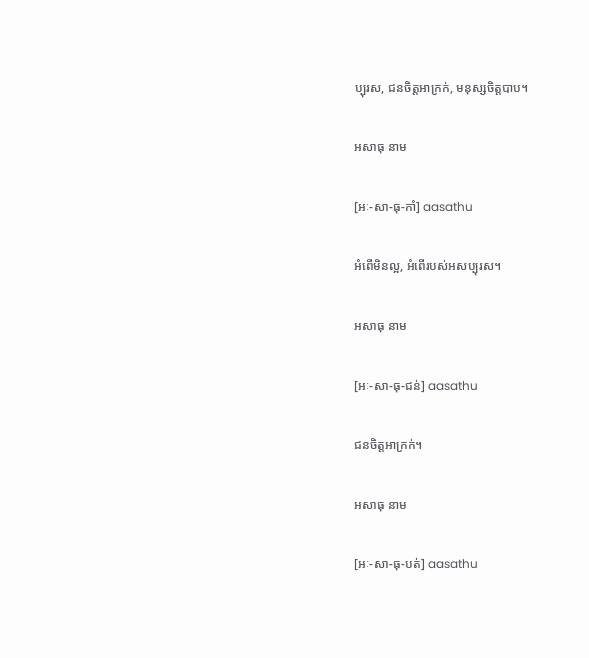ប្បុរស, ជនចិត្តអាក្រក់, មនុស្សចិត្តបាប។

អសាធុ នាម

[អៈ-សា-ធុ-កាំ] aasathu

អំពើមិនល្អ, អំពើរបស់អសប្បុរស។

អសាធុ នាម

[អៈ-សា-ធុ-ជន់] aasathu

ជនចិត្តអាក្រក់។

អសាធុ នាម

[អៈ-សា-ធុ-បត់] aasathu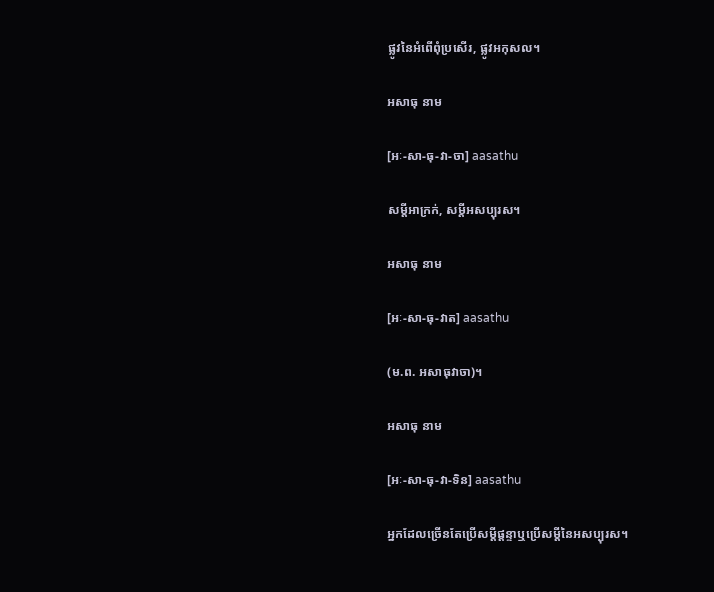ផ្លូវនៃអំពើពុំប្រសើរ, ផ្លូវអកុសល។

អសាធុ នាម

[អៈ-សា-ធុ-វា-ចា] aasathu

សម្ដីអាក្រក់, សម្ដីអសប្បុរស។

អសាធុ នាម

[អៈ-សា-ធុ-វាត] aasathu

(ម.ព. អសាធុវាចា)។

អសាធុ នាម

[អៈ-សា-ធុ-វា-ទិន] aasathu

អ្នកដែលច្រើនតែប្រើសម្ដីផ្ដន្ទាឬប្រើសម្ដីនៃអសប្បុរស។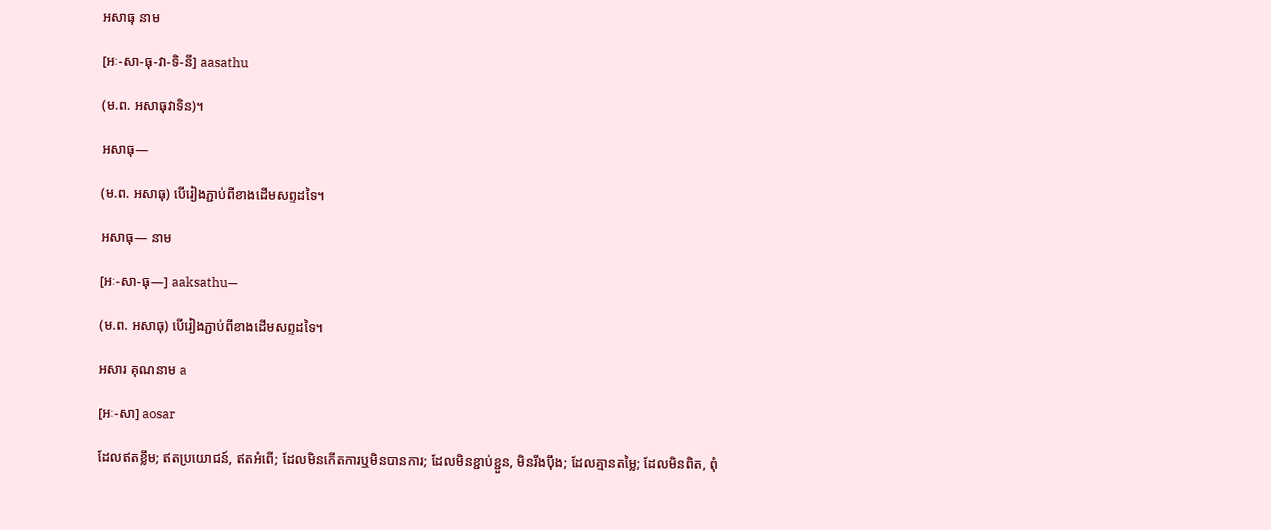អសាធុ នាម

[អៈ-សា-ធុ-វា-ទិ-នី] aasathu

(ម.ព. អសាធុវាទិន)។

អសាធុ—

(ម.ព. អសាធុ) បើរៀងភ្ជាប់ពីខាងដើមសព្ទដទៃ។

អសាធុ— នាម

[អៈ-សា-ធុ—] aaksathu—

(ម.ព. អសាធុ) បើរៀងភ្ជាប់ពីខាងដើមសព្ទដទៃ។

អសារ គុណនាម a

[អៈ-សា] aosar

ដែលឥតខ្លឹម; ឥតប្រយោជន៍, ឥតអំពើ; ដែលមិនកើតការឬមិនបានការ; ដែលមិនខ្ជាប់ខ្ជួន, មិនរឹងប៉ឹង; ដែលគ្មានតម្លៃ; ដែលមិនពិត, ពុំ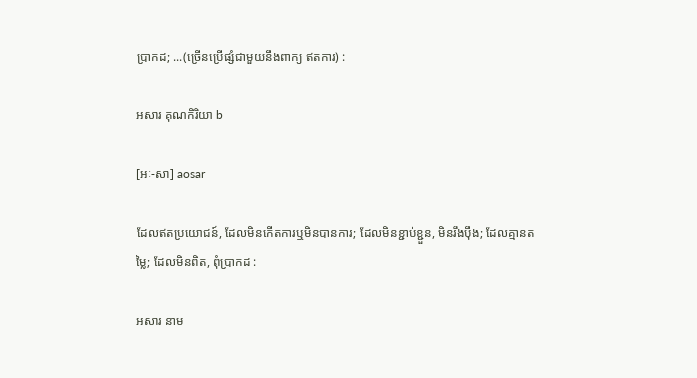ប្រាកដ; ...(ច្រើនប្រើផ្សំជាមួយនឹងពាក្យ ឥតការ) :

អសារ គុណកិរិយា b

[អៈ-សា] aosar

ដែលឥតប្រយោជន៍, ដែលមិនកើតការឬមិនបានការ; ដែលមិនខ្ជាប់ខ្ជួន, មិនរឹងប៉ឹង; ដែលគ្មានតម្លៃ; ដែលមិនពិត, ពុំប្រាកដ :

អសារ នាម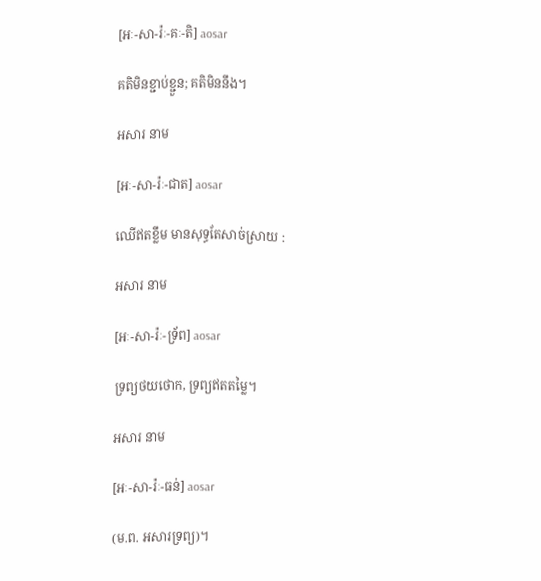[អៈ-សា-រ៉ៈ-គៈ-តិ] aosar

គតិមិនខ្ជាប់ខ្ជួន; គតិមិននឹង។

អសារ នាម

[អៈ-សា-រ៉ៈ-ជាត] aosar

ឈើឥតខ្លឹម មានសុទ្ធតែសាច់ស្រាយ :

អសារ នាម

[អៈ-សា-រ៉ៈ-ទ្រ័ព] aosar

ទ្រព្យថយថោក, ទ្រព្យឥតតម្លៃ។

អសារ នាម

[អៈ-សា-រ៉ៈ-ធន់] aosar

(ម.ព. អសារទ្រព្យ)។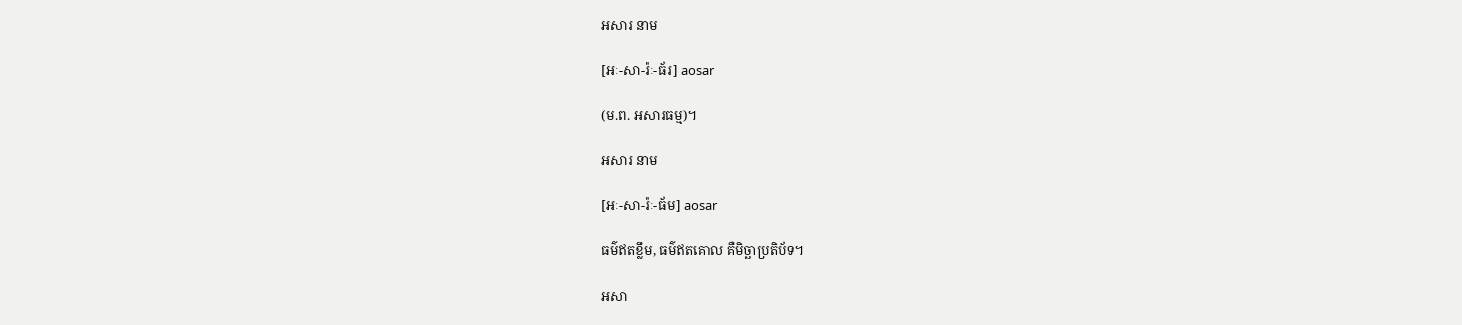អសារ នាម

[អៈ-សា-រ៉ៈ-ធ័រ] aosar

(ម.ព. អសារធម្ម)។

អសារ នាម

[អៈ-សា-រ៉ៈ-ធ័ម] aosar

ធម៌ឥតខ្លឹម, ធម៌ឥតគោល គឺមិច្ឆាប្រតិប័ទ។

អសា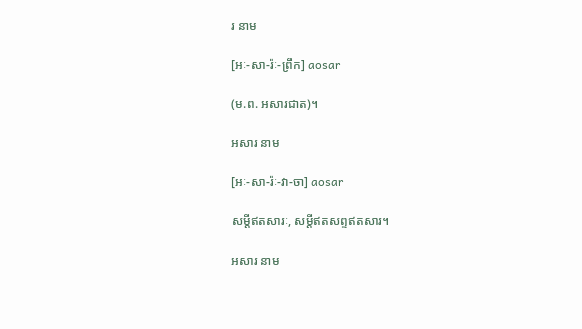រ នាម

[អៈ-សា-រ៉ៈ-ព្រឹក] aosar

(ម.ព. អសារជាត)។

អសារ នាម

[អៈ-សា-រ៉ៈ-វា-ចា] aosar

សម្ដីឥតសារៈ, សម្ដីឥតសព្ទឥតសារ។

អសារ នាម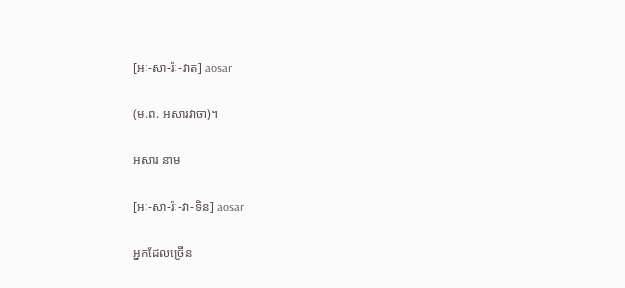[អៈ-សា-រ៉ៈ-វាត] aosar

(ម.ព. អសារវាចា)។

អសារ នាម

[អៈ-សា-រ៉ៈ-វា-ទិន] aosar

អ្នកដែលច្រើន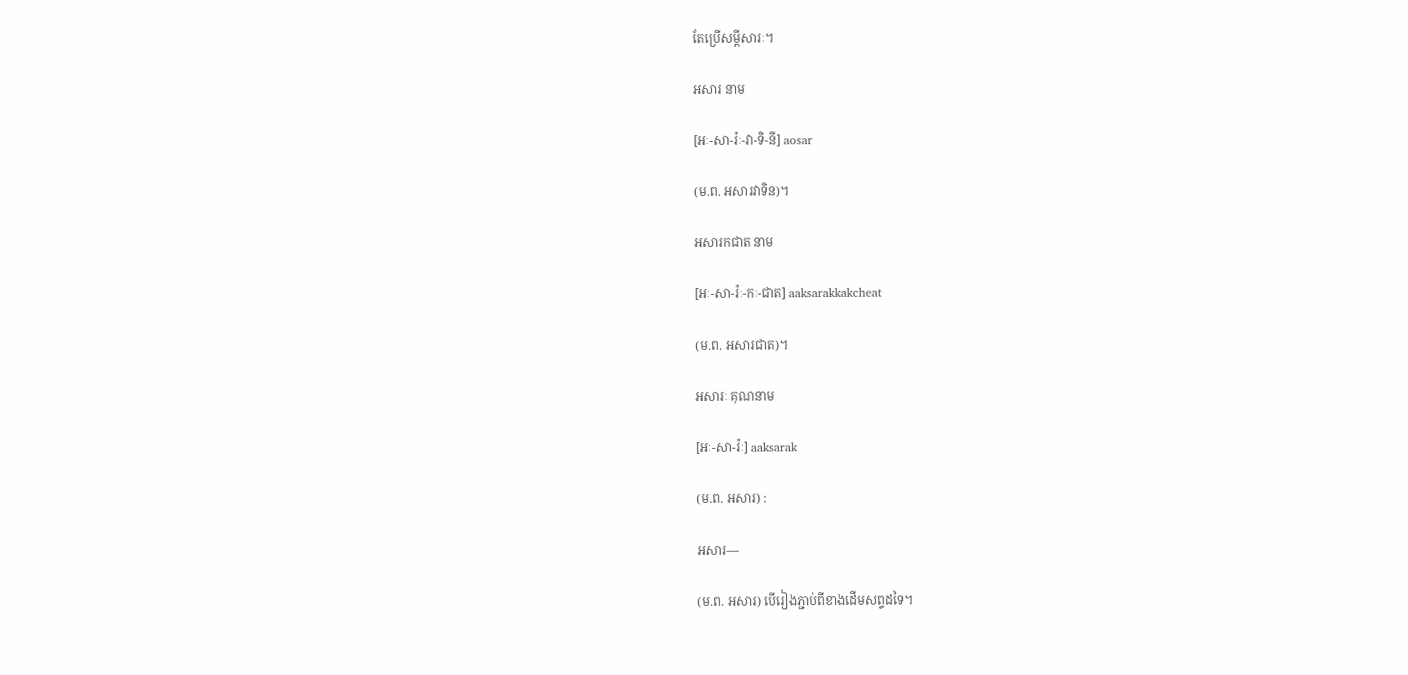តែប្រើសម្ដីសារៈ។

អសារ នាម

[អៈ-សា-រ៉ៈ-វា-ទិ-នី] aosar

(ម.ព. អសារវាទិន)។

អសារកជាត នាម

[អៈ-សា-រ៉ៈ-កៈ-ជាត] aaksarakkakcheat

(ម.ព. អសារជាត)។

អសារៈ គុណនាម

[អៈ-សា-រ៉ៈ] aaksarak

(ម.ព. អសារ) :

អសារ—

(ម.ព. អសារ) បើរៀងភ្ជាប់ពីខាងដើមសព្ទដទៃ។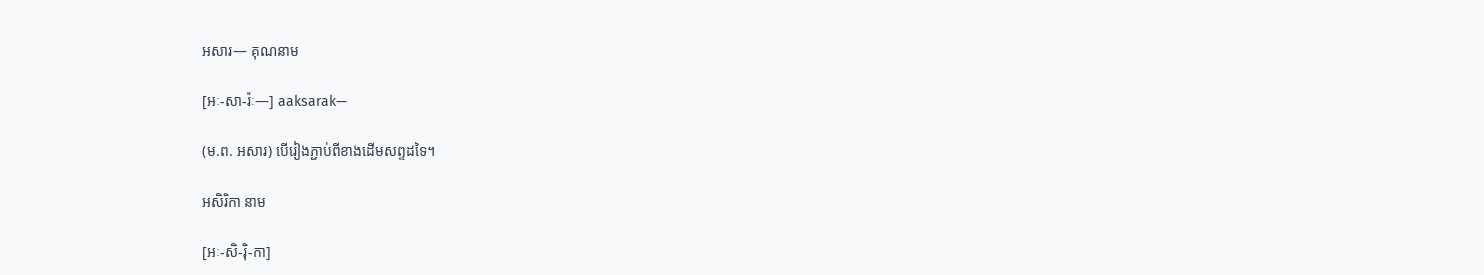អសារ— គុណនាម

[អៈ-សា-រ៉ៈ—] aaksarak—

(ម.ព. អសារ) បើរៀងភ្ជាប់ពីខាងដើមសព្ទដទៃ។

អសិរិកា នាម

[អៈ-សិ-រ៉ិ-កា]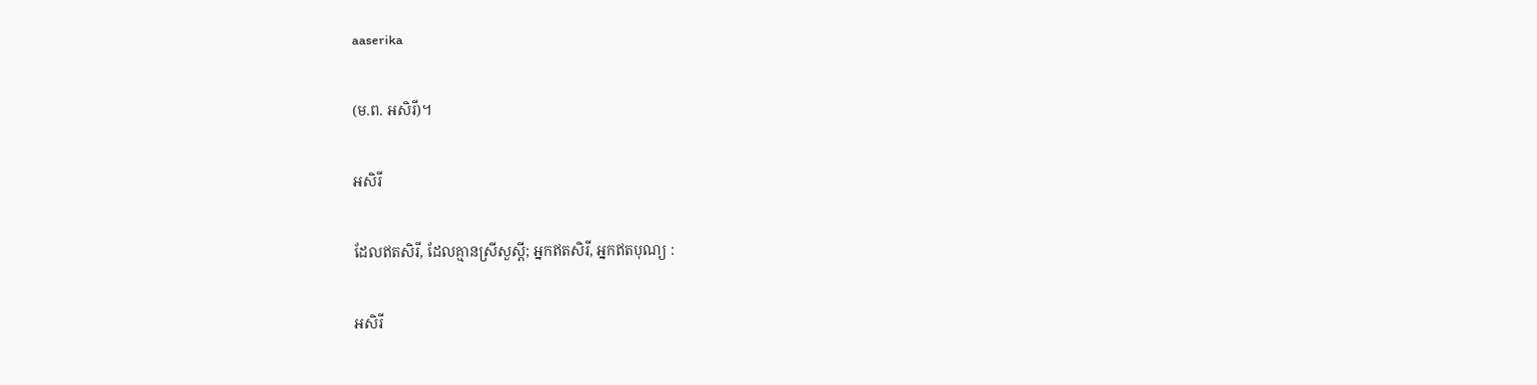aaserika

(ម.ព. អសិរី)។

អសិរី

ដែលឥតសិរី, ដែលគ្មានស្រីសួស្ដី; អ្នកឥតសិរី, អ្នកឥតបុណ្យ :

អសិរី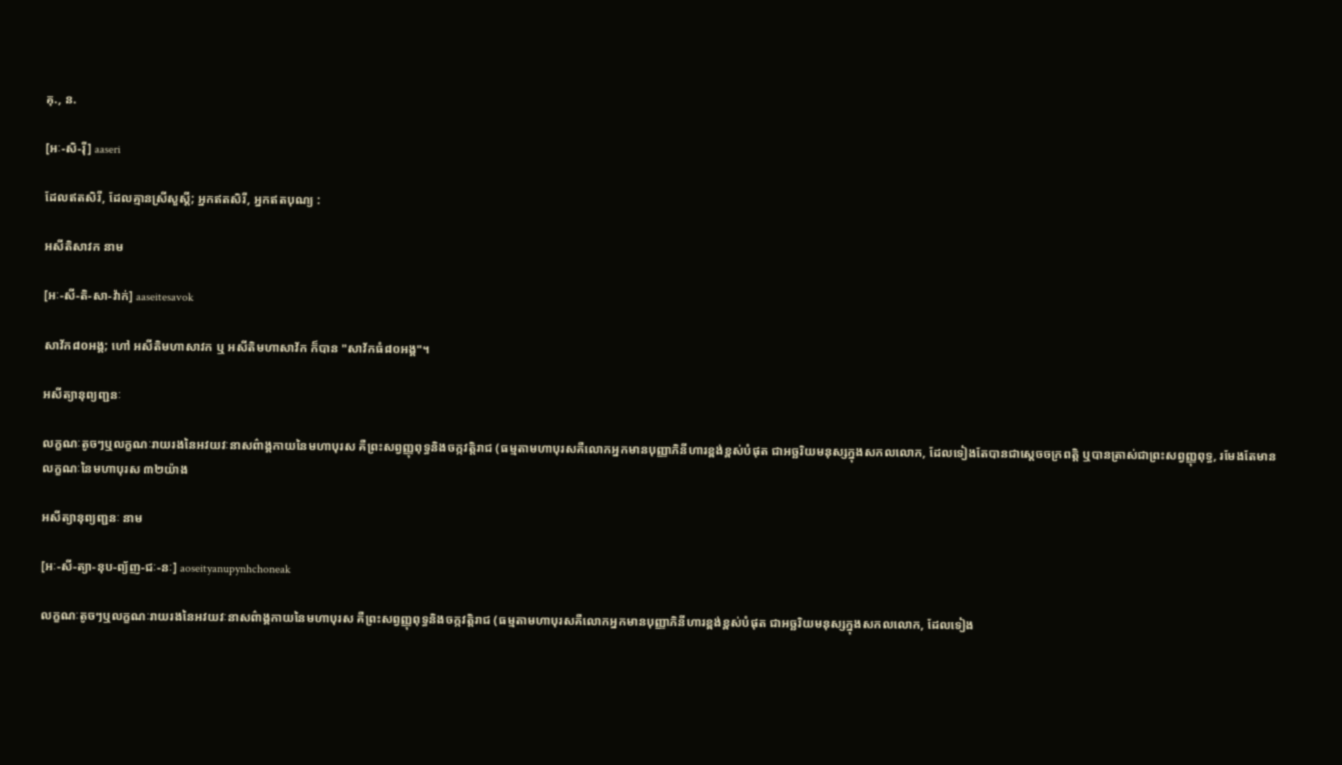គុ., ន.

[អៈ-សិ-រ៉ី] aaseri

ដែលឥតសិរី, ដែលគ្មានស្រីសួស្ដី; អ្នកឥតសិរី, អ្នកឥតបុណ្យ :

អសីតិសាវក នាម

[អៈ-សី-តិ-សា-វ៉ាក់] aaseitesavok

សាវ័ក៨០អង្គ; ហៅ អសីតិមហាសាវក ឬ អសីតិមហាសាវ័ក ក៏បាន "សាវ័កធំ៨០អង្គ"។

អសីត្យានុព្យញ្ជនៈ

លក្ខណៈតូចៗឬលក្ខណៈរាយរងនៃអវយវៈនាសព៌ាង្គកាយនៃមហាបុរស គឺព្រះសព្វញ្ញុពុទ្ធនិងចក្កវត្តិរាជ (ធម្មតាមហាបុរសគឺលោកអ្នកមានបុញ្ញាភិនីហារខ្ពង់ខ្ពស់បំផុត ជាអច្ឆរិយមនុស្សក្នុងសកលលោក, ដែលទៀងតែបានជាស្តេចចក្រពត្តិ ឬបានត្រាស់ជាព្រះសព្វញ្ញុពុទ្ធ, រមែងតែមានលក្ខណៈនៃមហាបុរស ៣២យ៉ាង

អសីត្យានុព្យញ្ជនៈ នាម

[អៈ-សី-ត្យា-នុប-ព្យ័ញ-ជៈ-នៈ] aoseityanupynhchoneak

លក្ខណៈតូចៗឬលក្ខណៈរាយរងនៃអវយវៈនាសព៌ាង្គកាយនៃមហាបុរស គឺព្រះសព្វញ្ញុពុទ្ធនិងចក្កវត្តិរាជ (ធម្មតាមហាបុរសគឺលោកអ្នកមានបុញ្ញាភិនីហារខ្ពង់ខ្ពស់បំផុត ជាអច្ឆរិយមនុស្សក្នុងសកលលោក, ដែលទៀង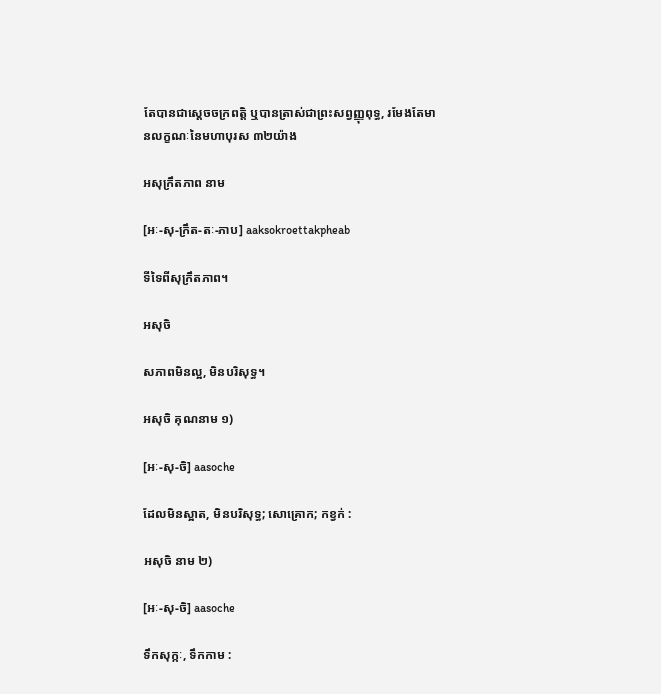តែបានជាស្តេចចក្រពត្តិ ឬបានត្រាស់ជាព្រះសព្វញ្ញុពុទ្ធ, រមែងតែមានលក្ខណៈនៃមហាបុរស ៣២យ៉ាង

អសុក្រឹតភាព នាម

[អៈ-សុ-ក្រឹត-តៈ-ភាប] aaksokroettakpheab

ទីទៃពីសុក្រឹតភាព។

អសុចិ

សភាពមិនល្អ, មិនបរិសុទ្ធ។

អសុចិ គុណនាម ១)

[អៈ-សុ-ចិ] aasoche

ដែលមិនស្អាត, មិនបរិសុទ្ធ; សោគ្រោក; កខ្វក់ :

អសុចិ នាម ២)

[អៈ-សុ-ចិ] aasoche

ទឹកសុក្កៈ, ទឹកកាម :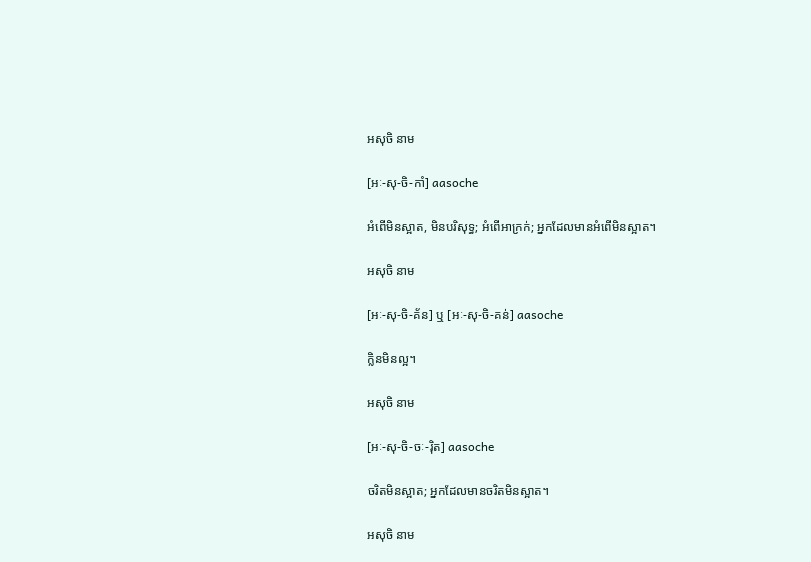អសុចិ នាម

[អៈ-សុ-ចិ-កាំ] aasoche

អំពើមិនស្អាត, មិនបរិសុទ្ធ; អំពើអាក្រក់; អ្នកដែលមានអំពើមិនស្អាត។

អសុចិ នាម

[អៈ-សុ-ចិ-គ័ន] ឬ [អៈ-សុ-ចិ-គន់] aasoche

ក្លិនមិនល្អ។

អសុចិ នាម

[អៈ-សុ-ចិ-ចៈ-រ៉ិត] aasoche

ចរិតមិនស្អាត; អ្នកដែលមានចរិតមិនស្អាត។

អសុចិ នាម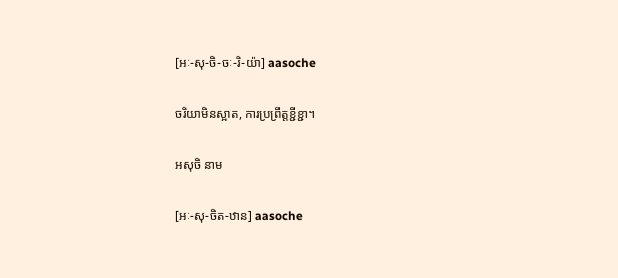[អៈ-សុ-ចិ-ចៈ-រិ-យ៉ា] aasoche

ចរិយាមិនស្អាត, ការប្រព្រឹត្តខ្ជីខ្ជា។

អសុចិ នាម

[អៈ-សុ-ចិត-ឋាន] aasoche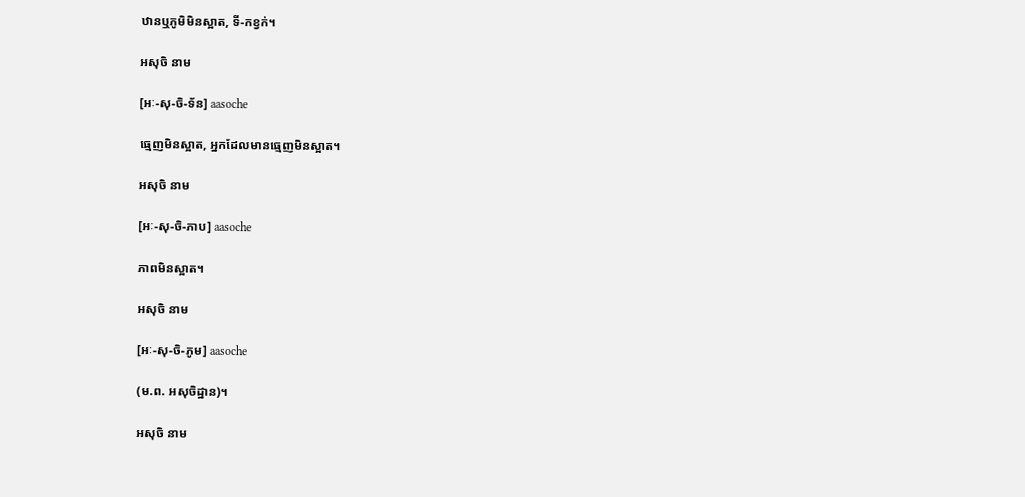ឋានឬភូមិមិនស្អាត, ទី-កខ្វក់។

អសុចិ នាម

[អៈ-សុ-ចិ-ទ័ន] aasoche

ធ្មេញមិនស្អាត, អ្នកដែលមានធ្មេញមិនស្អាត។

អសុចិ នាម

[អៈ-សុ-ចិ-ភាប] aasoche

ភាពមិនស្អាត។

អសុចិ នាម

[អៈ-សុ-ចិ-ភូម] aasoche

(ម.ព. អសុចិដ្ឋាន)។

អសុចិ នាម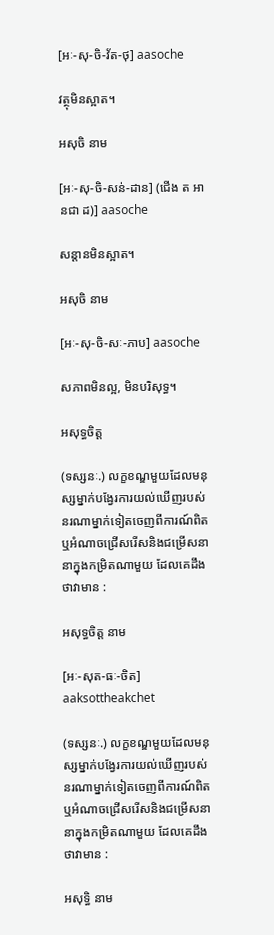[អៈ-សុ-ចិ-វ័ត-ថុ] aasoche

វត្ថុមិនស្អាត។

អសុចិ នាម

[អៈ-សុ-ចិ-សន់-ដាន] (ជើង ត អានជា ដ)] aasoche

សន្តានមិនស្អាត។

អសុចិ នាម

[អៈ-សុ-ចិ-សៈ-ភាប] aasoche

សភាពមិនល្អ, មិនបរិសុទ្ធ។

អសុទ្ធចិត្ត

(ទស្សនៈ.) លក្ខខណ្ឌមួយដែលមនុស្សម្នាក់បង្វែរការយល់ឃើញរបស់នរណាម្នាក់ទៀតចេញពីការណ៍ពិតឬអំណាចជ្រើសរើសនិងជម្រើសនានាក្នុងកម្រិតណាមួយ ដែលគេដឹងថាវាមាន :

អសុទ្ធចិត្ត នាម

[អៈ-សុត-ធៈ-ចិត] aaksottheakchet

(ទស្សនៈ.) លក្ខខណ្ឌមួយដែលមនុស្សម្នាក់បង្វែរការយល់ឃើញរបស់នរណាម្នាក់ទៀតចេញពីការណ៍ពិតឬអំណាចជ្រើសរើសនិងជម្រើសនានាក្នុងកម្រិតណាមួយ ដែលគេដឹងថាវាមាន :

អសុទ្ធិ នាម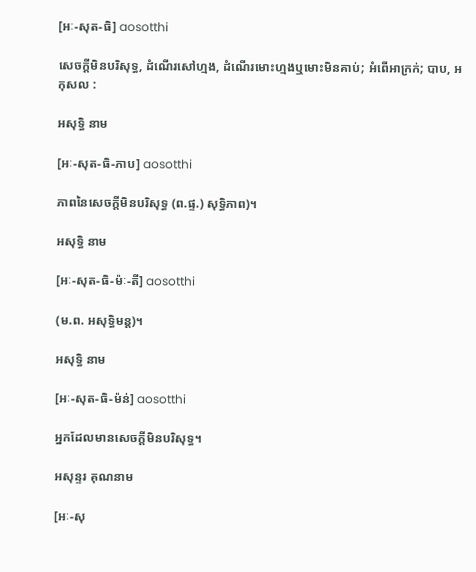[អៈ-សុត-ធិ] aosotthi

សេចក្ដីមិនបរិសុទ្ធ, ដំណើរសៅហ្មង, ដំណើរមោះហ្មងឬមោះមិនគាប់; អំពើអាក្រក់; បាប, អកុសល :

អសុទ្ធិ នាម

[អៈ-សុត-ធិ-ភាប] aosotthi

ភាពនៃសេចក្ដីមិនបរិសុទ្ធ (ព.ផ្ទ.) សុទ្ធិភាព)។

អសុទ្ធិ នាម

[អៈ-សុត-ធិ-ម៉ៈ-តី] aosotthi

(ម.ព. អសុទ្ធិមន្ត)។

អសុទ្ធិ នាម

[អៈ-សុត-ធិ-ម៉ន់] aosotthi

អ្នកដែលមានសេចក្ដីមិនបរិសុទ្ធ។

អសុន្ទរ គុណនាម

[អៈ-សុ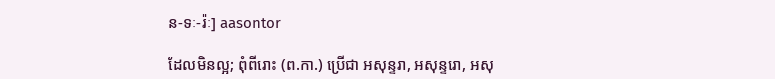ន-ទៈ-រ៉ៈ] aasontor

ដែលមិនល្អ; ពុំពីរោះ (ព.កា.) ប្រើជា អសុន្ទរា, អសុន្ទរោ, អសុ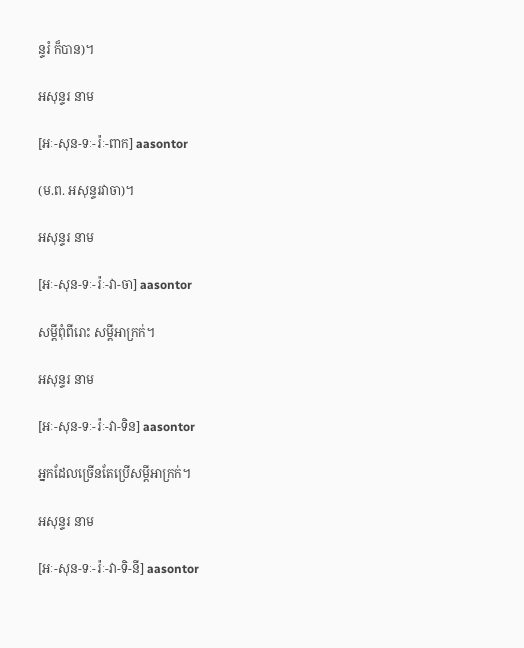ន្ទរំ ក៏បាន)។

អសុន្ទរ នាម

[អៈ-សុន-ទៈ-រ៉ៈ-ពាក] aasontor

(ម.ព. អសុន្ទរវាចា)។

អសុន្ទរ នាម

[អៈ-សុន-ទៈ-រ៉ៈ-វា-ចា] aasontor

សម្ដីពុំពីរោះ សម្ដីអាក្រក់។

អសុន្ទរ នាម

[អៈ-សុន-ទៈ-រ៉ៈ-វា-ទិន] aasontor

អ្នកដែលច្រើនតែប្រើសម្ដីអាក្រក់។

អសុន្ទរ នាម

[អៈ-សុន-ទៈ-រ៉ៈ-វា-ទិ-នី] aasontor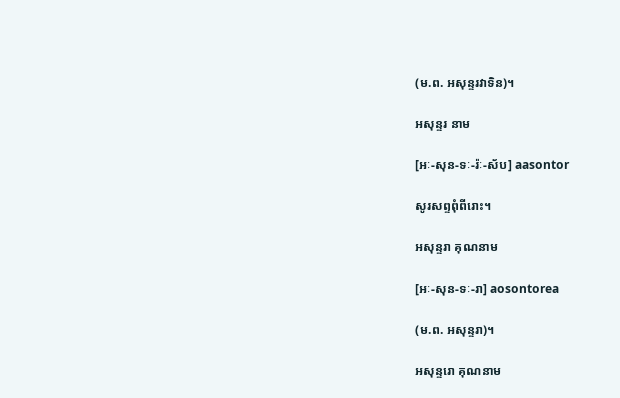(ម.ព. អសុន្ទរវាទិន)។

អសុន្ទរ នាម

[អៈ-សុន-ទៈ-រ៉ៈ-ស័ប] aasontor

សូរសព្ទពុំពីរោះ។

អសុន្ទរា គុណនាម

[អៈ-សុន-ទៈ-រា] aosontorea

(ម.ព. អសុន្ទរា)។

អសុន្ទរោ គុណនាម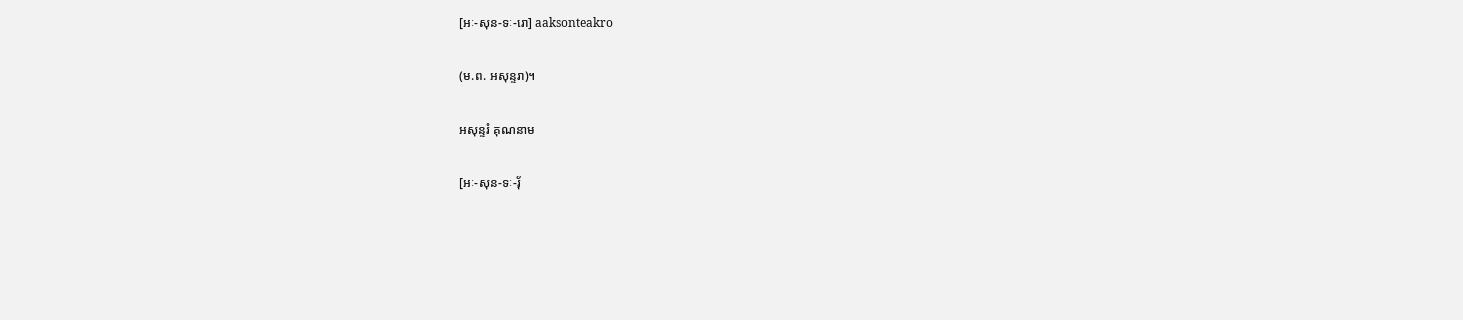[អៈ-សុន-ទៈ-រោ] aaksonteakro

(ម.ព. អសុន្ទរា)។

អសុន្ទរំ គុណនាម

[អៈ-សុន-ទៈ-រ៉័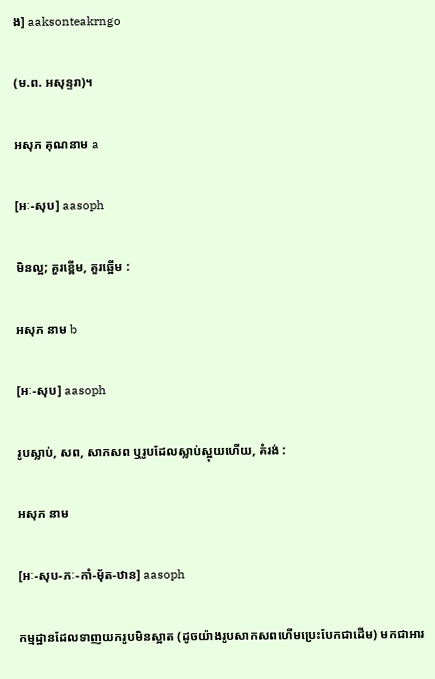ង] aaksonteakrngo

(ម.ព. អសុន្ទរា)។

អសុភ គុណនាម a

[អៈ-សុប] aasoph

មិនល្អ; គួរខ្ពើម, គួរឆ្អើម :

អសុភ នាម b

[អៈ-សុប] aasoph

រូបស្លាប់, សព, សាកសព ឬរូបដែលស្លាប់ស្អុយហើយ, គំរង់ :

អសុភ នាម

[អៈ-សុប-ភៈ-កាំ-ម៉័ត-ឋាន] aasoph

កម្មដ្ឋានដែលទាញយករូបមិនស្អាត (ដូចយ៉ាងរូបសាកសពហើមប្រេះបែកជាដើម) មកជាអារ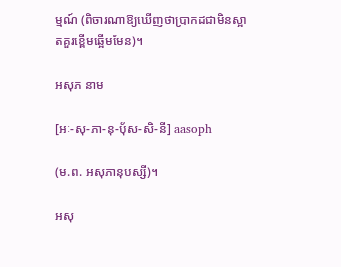ម្មណ៍ (ពិចារណាឱ្យឃើញថាប្រាកដជាមិនស្អាតគួរខ្ពើមឆ្អើមមែន)។

អសុភ នាម

[អៈ-សុ-ភា-នុ-ប៉័ស-សិ-នី] aasoph

(ម.ព. អសុភានុបស្សី)។

អសុ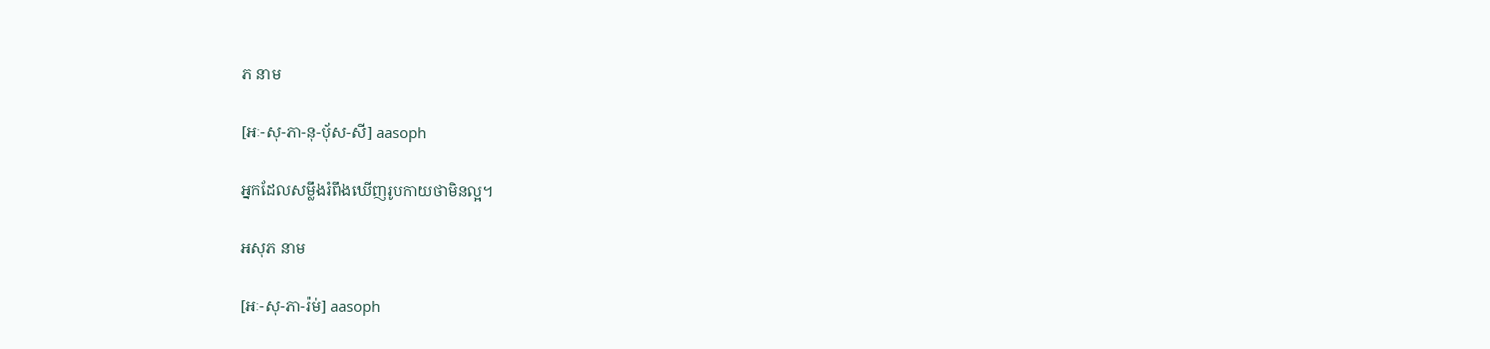ភ នាម

[អៈ-សុ-ភា-នុ-ប៉័ស-សី] aasoph

អ្នកដែលសម្លឹងរំពឹងឃើញរូបកាយថាមិនល្អ។

អសុភ នាម

[អៈ-សុ-ភា-រ៉ម់] aasoph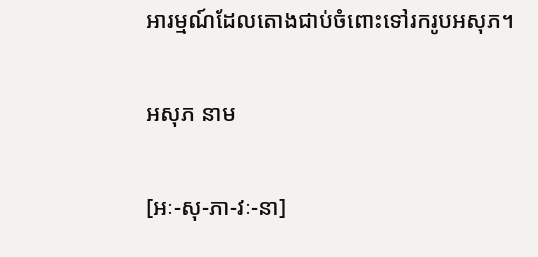អារម្មណ៍ដែលតោងជាប់ចំពោះទៅរករូបអសុភ។

អសុភ នាម

[អៈ-សុ-ភា-វៈ-នា]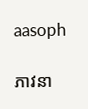aasoph

ភាវនា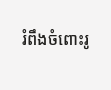រំពឹងចំពោះរូ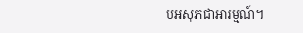បអសុភជាអារម្មណ៍។